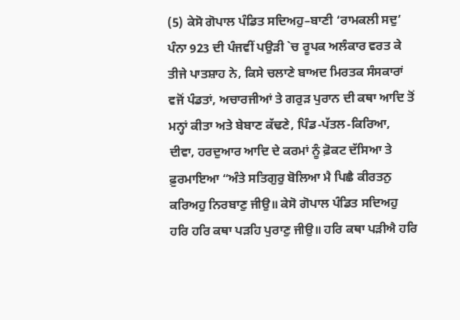(5) ਕੇਸੋ ਗੋਪਾਲ ਪੰਡਿਤ ਸਦਿਅਹੁ–ਬਾਣੀ ‘ਰਾਮਕਲੀ ਸਦੁ’ ਪੰਨਾ 923 ਦੀ ਪੰਜਵੀਂ ਪਉੜੀ `ਚ ਰੂਪਕ ਅਲੰਕਾਰ ਵਰਤ ਕੇ ਤੀਜੇ ਪਾਤਸ਼ਾਹ ਨੇ, ਕਿਸੇ ਚਲਾਣੇ ਬਾਅਦ ਮਿਰਤਕ ਸੰਸਕਾਰਾਂ ਵਜੋਂ ਪੰਡਤਾਂ, ਅਚਾਰਜੀਆਂ ਤੇ ਗਰੁੜ ਪੁਰਾਨ ਦੀ ਕਥਾ ਆਦਿ ਤੋਂ ਮਨ੍ਹਾਂ ਕੀਤਾ ਅਤੇ ਬੇਬਾਣ ਕੱਢਣੇ, ਪਿੰਡ-ਪੱਤਲ-ਕਿਰਿਆ, ਦੀਵਾ, ਹਰਦੁਆਰ ਆਦਿ ਦੇ ਕਰਮਾਂ ਨੂੰ ਫ਼ੋਕਟ ਦੱਸਿਆ ਤੇ ਫ਼ੁਰਮਾਇਆ “ਅੰਤੇ ਸਤਿਗੁਰੁ ਬੋਲਿਆ ਮੈ ਪਿਛੈ ਕੀਰਤਨੁ ਕਰਿਅਹੁ ਨਿਰਬਾਣੁ ਜੀਉ॥ ਕੇਸੋ ਗੋਪਾਲ ਪੰਡਿਤ ਸਦਿਅਹੁ ਹਰਿ ਹਰਿ ਕਥਾ ਪੜਹਿ ਪੁਰਾਣੁ ਜੀਉ॥ ਹਰਿ ਕਥਾ ਪੜੀਐ ਹਰਿ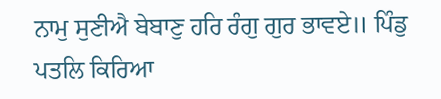ਨਾਮੁ ਸੁਣੀਐ ਬੇਬਾਣੁ ਹਰਿ ਰੰਗੁ ਗੁਰ ਭਾਵਏ॥ ਪਿੰਡੁ ਪਤਲਿ ਕਿਰਿਆ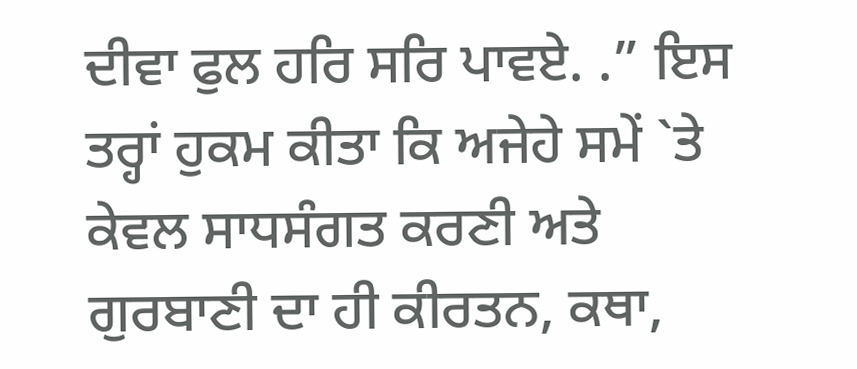ਦੀਵਾ ਫੁਲ ਹਰਿ ਸਰਿ ਪਾਵਏ. .” ਇਸ ਤਰ੍ਹਾਂ ਹੁਕਮ ਕੀਤਾ ਕਿ ਅਜੇਹੇ ਸਮੇਂ `ਤੇ ਕੇਵਲ ਸਾਧਸੰਗਤ ਕਰਣੀ ਅਤੇ ਗੁਰਬਾਣੀ ਦਾ ਹੀ ਕੀਰਤਨ, ਕਥਾ,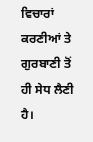ਵਿਚਾਰਾਂ ਕਰਣੀਆਂ ਤੇ ਗੁਰਬਾਣੀ ਤੋਂ ਹੀ ਸੇਧ ਲੈਣੀ ਹੈ।